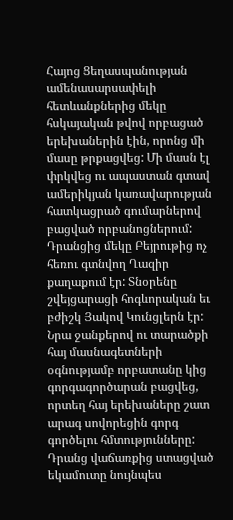Հայոց Ցեղասպանության ամենասարսափելի հետևանքներից մեկը հսկայական թվով որբացած երեխաներին էին, որոնց մի մասը թրքացվեց: Մի մասն էլ փրկվեց ու ապաստան գտավ ամերիկյան կառավարության հատկացրած գումարներով բացված որբանոցներում: Դրանցից մեկը Բեյրութից ոչ հեռու գտնվող Ղազիր քաղաքում էր: Տնօրենը շվեյցարացի հոգևորական եւ բժիշկ Յակով Կունցլերն էր: Նրա ջանքերով ու տարածքի հայ մասնագետների օգնությամբ որբատանը կից գորգագործարան բացվեց, որտեղ հայ երեխաները շատ արագ սովորեցին գորգ գործելու հմտությունները:
Դրանց վաճառքից ստացված եկամուտը նույնպես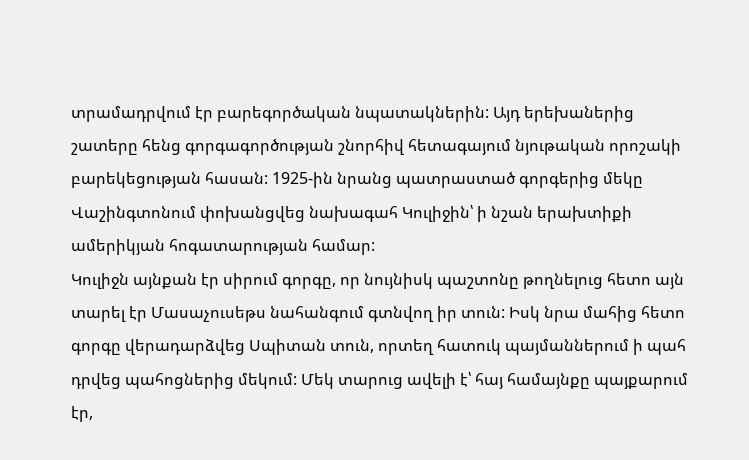տրամադրվում էր բարեգործական նպատակներին: Այդ երեխաներից շատերը հենց գորգագործության շնորհիվ հետագայում նյութական որոշակի բարեկեցության հասան: 1925-ին նրանց պատրաստած գորգերից մեկը Վաշինգտոնում փոխանցվեց նախագահ Կուլիջին՝ ի նշան երախտիքի ամերիկյան հոգատարության համար:
Կուլիջն այնքան էր սիրում գորգը, որ նույնիսկ պաշտոնը թողնելուց հետո այն տարել էր Մասաչուսեթս նահանգում գտնվող իր տուն: Իսկ նրա մահից հետո գորգը վերադարձվեց Սպիտան տուն, որտեղ հատուկ պայմաններում ի պահ դրվեց պահոցներից մեկում: Մեկ տարուց ավելի է՝ հայ համայնքը պայքարում էր,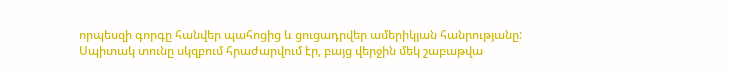որպեսզի գորգը հանվեր պահոցից և ցուցադրվեր ամերիկյան հանրությանը:
Սպիտակ տունը սկզբում հրաժարվում էր, բայց վերջին մեկ շաբաթվա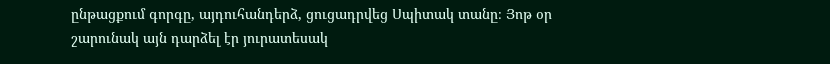ընթացքում գորգը, այդուհանդերձ, ցուցադրվեց Սպիտակ տանը։ Յոթ օր շարունակ այն դարձել էր յուրատեսակ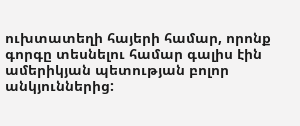ուխտատեղի հայերի համար, որոնք գորգը տեսնելու համար գալիս էին ամերիկյան պետության բոլոր անկյուններից: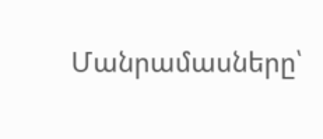Մանրամասները՝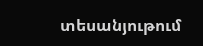տեսանյութում